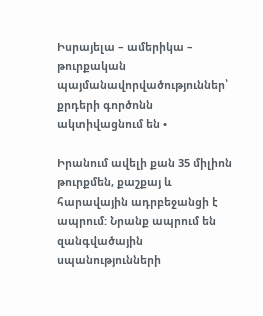Իսրայելա – ամերիկա – թուրքական պայմանավորվածություններ՝ քրդերի գործոնն ակտիվացնում են •

Իրանում ավելի քան 35 միլիոն թուրքմեն, քաշքայ և հարավային ադրբեջանցի է ապրում: Նրանք ապրում են զանգվածային սպանությունների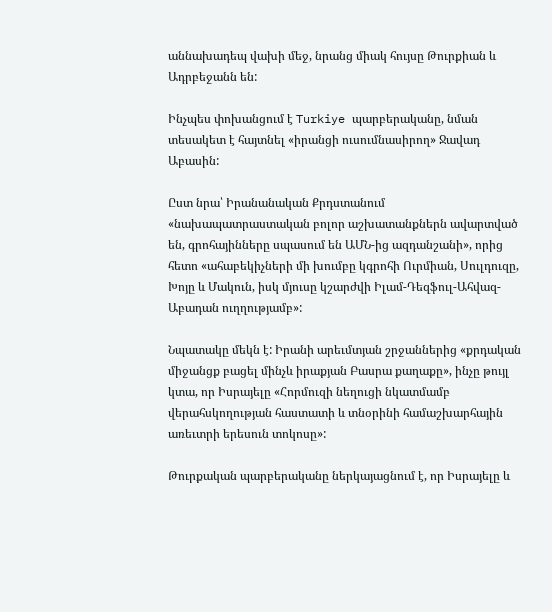աննախադեպ վախի մեջ, նրանց միակ հույսը Թուրքիան և Ադրբեջանն են:

Ինչպես փոխանցում է Turkiye պարբերականը, նման տեսակետ է հայտնել «իրանցի ուսումնասիրող» Ջավադ Աբասին:

Ըստ նրա՝ Իրանանական Քրդստանում «նախապատրաստական բոլոր աշխատանքներն ավարտված են, գրոհայինները սպասում են ԱՄՆ-ից ազդանշանի», որից հետո «ահաբեկիչների մի խումբը կգրոհի Ուրմիան, Սուլդուզը, Խոյը և Մակուն, իսկ մյուսը կշարժվի Իլամ-Դեզֆուլ-Ահվազ- Աբադան ուղղությամբ»:

Նպատակը մեկն է: Իրանի արեւմտյան շրջաններից «քրդական միջանցք բացել մինչև իրաքյան Բասրա քաղաքը», ինչը թույլ կտա, որ Իսրայելը «Հորմուզի նեղուցի նկատմամբ վերահսկողության հաստատի և տնօրինի համաշխարհային առեւտրի երեսուն տոկոսը»:

Թուրքական պարբերականը ներկայացնում է, որ Իսրայելը և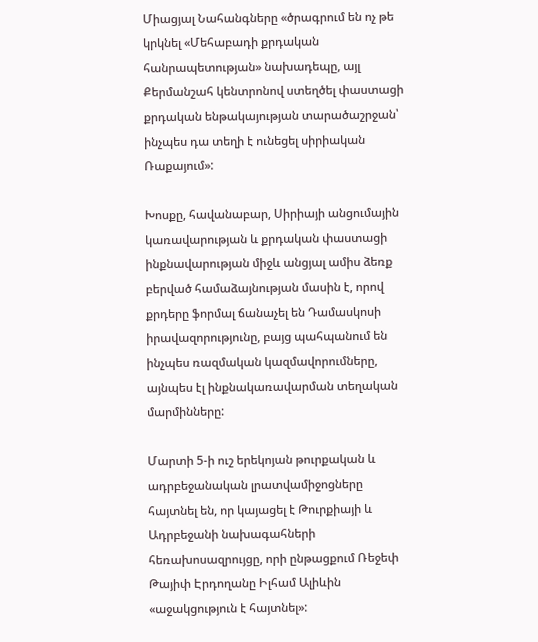Միացյալ Նահանգները «ծրագրում են ոչ թե կրկնել «Մեհաբադի քրդական հանրապետության» նախադեպը, այլ Քերմանշահ կենտրոնով ստեղծել փաստացի քրդական ենթակայության տարածաշրջան՝ ինչպես դա տեղի է ունեցել սիրիական Ռաքայում»:

Խոսքը, հավանաբար, Սիրիայի անցումային կառավարության և քրդական փաստացի ինքնավարության միջև անցյալ ամիս ձեռք բերված համաձայնության մասին է, որով քրդերը ֆորմալ ճանաչել են Դամասկոսի իրավազորությունը, բայց պահպանում են ինչպես ռազմական կազմավորումները, այնպես էլ ինքնակառավարման տեղական մարմինները:

Մարտի 5-ի ուշ երեկոյան թուրքական և ադրբեջանական լրատվամիջոցները հայտնել են, որ կայացել է Թուրքիայի և Ադրբեջանի նախագահների հեռախոսազրույցը, որի ընթացքում Ռեջեփ Թայիփ Էրդողանը Իլհամ Ալիևին «աջակցություն է հայտնել»: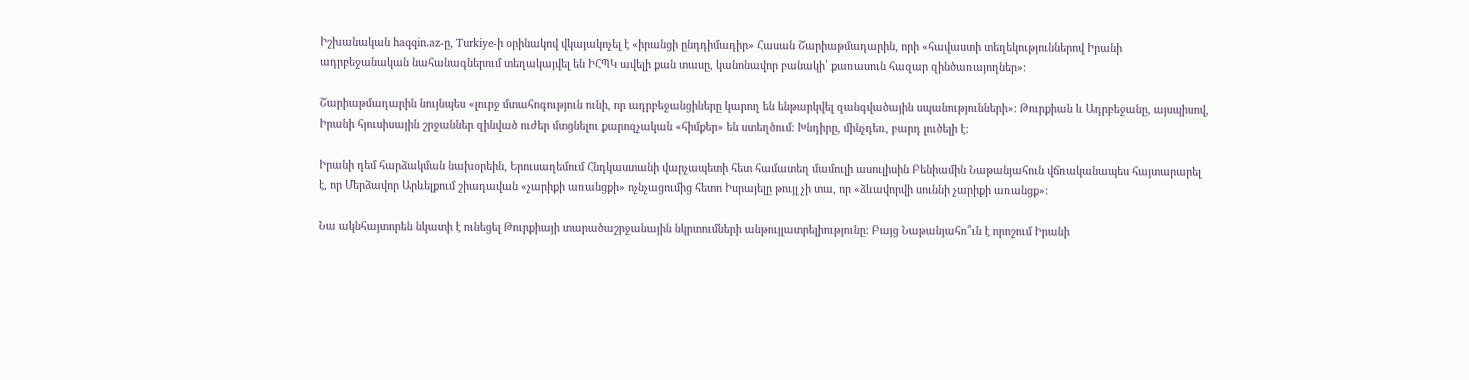Իշխանական haqqin.az-ը, Turkiye-ի օրինակով վկայակոչել է «իրանցի ընդդիմադիր» Հասան Շարիաթմադարին, որի «հավաստի տեղեկություններով Իրանի ադրբեջանական նահանագներում տեղակայվել են ԻՀՊԿ ավելի քան տասը, կանոնավոր բանակի՝ քառասուն հազար զինծառայողներ»:

Շարիաթմադարին նույնպես «լուրջ մտահոգություն ունի, որ ադրբեջանցիները կարող են ենթարկվել զանգվածային սպանությունների»: Թուրքիան և Ադրբեջանը, այսպիսով, Իրանի հյուսիսային շրջաններ զինված ուժեր մտցնելու քարոզչական «հիմքեր» են ստեղծում: Խնդիրը, մինչդեռ, բարդ լուծելի է:

Իրանի դեմ հարձակման նախօրեին, Երուսաղեմում Հնդկաստանի վարչապետի հետ համատեղ մամուլի ասուլիսին Բենիամին Նաթանյահուն վճռականապես հայտարարել է, որ Մերձավոր Արևելքում շիադավան «չարիքի առանցքի» ոչնչացումից հետո Իսրայելը թույլ չի տա, որ «ձևավորվի սուննի չարիքի առանցք»:

Նա ակնհայտորեն նկատի է ունեցել Թուրքիայի տարածաշրջանային նկրտումների անթույլատրելիությունը: Բայց Նաթանյահո՞ւն է որոշում Իրանի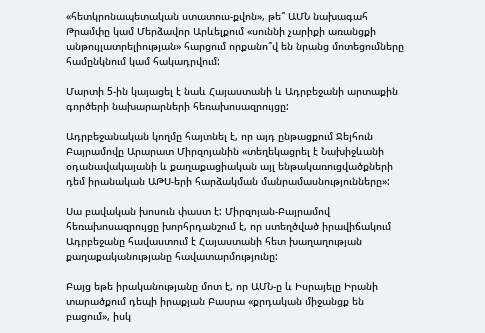«հետկրոնապետական ստատուս-քվոն», թե՞ ԱՄՆ նախագահ Թրամփը կամ Մերձավոր Արևելքում «սուննի չարիքի առանցքի անթույլատրելիության» հարցում որքանո՞վ են նրանց մոտեցումները համընկնում կամ հակադրվում:

Մարտի 5-ին կայացել է նաև Հայաստանի և Ադրբեջանի արտաքին գործերի նախարարների հեռախոսազրույցը:

Ադրբեջանական կողմը հայտնել է, որ այդ ընթացքում Ջեյհուն Բայրամովը Արարատ Միրզոյանին «տեղեկացրել է Նախիջևանի օդանավակայանի և քաղաքացիական այլ ենթակառուցվածքների դեմ իրանական ԱԹՍ-երի հարձակման մանրամասնությունները»:

Սա բավական խոսուն փաստ է: Միրզոյան-Բայրամով հեռախոսազրույցը խորհրդանշում է, որ ստեղծված իրավիճակում Ադրբեջանը հավաստում է Հայաստանի հետ խաղաղության քաղաքականությանը հավատարմությունը:

Բայց եթե իրականությանը մոտ է, որ ԱՄՆ-ը և Իսրայելը Իրանի տարածքում դեպի իրաքյան Բասրա «քրդական միջանցք են բացում», իսկ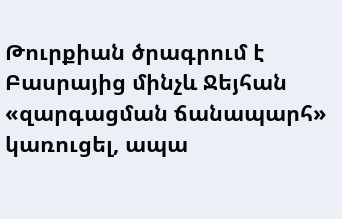Թուրքիան ծրագրում է Բասրայից մինչև Ջեյհան «զարգացման ճանապարհ» կառուցել, ապա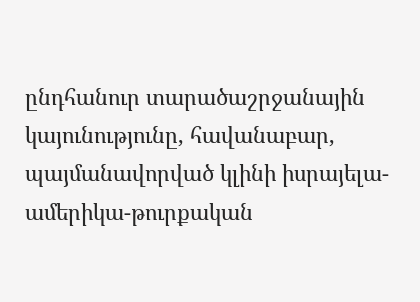ընդհանուր տարածաշրջանային կայունությունը, հավանաբար, պայմանավորված կլինի իսրայելա-ամերիկա-թուրքական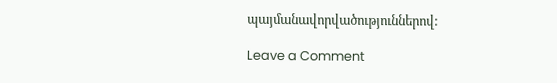պայմանավորվածություններով:

Leave a Comment